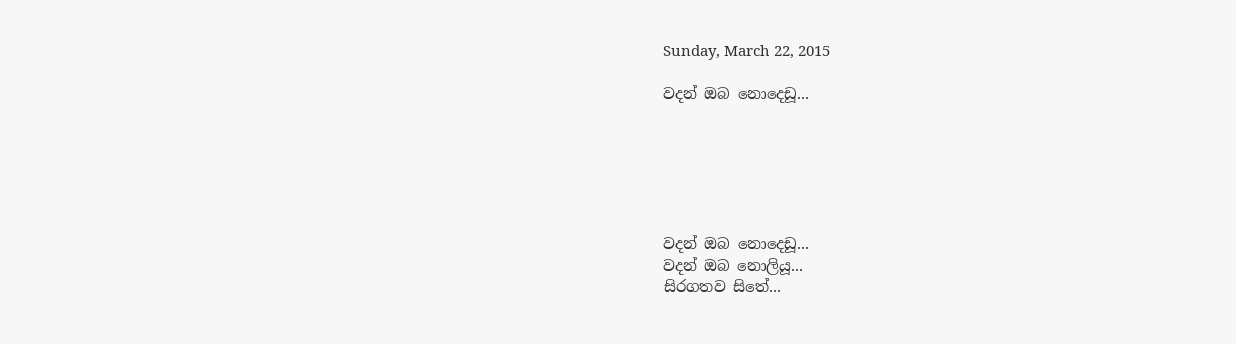Sunday, March 22, 2015

වදන් ඔබ නොදෙඩූ...






වදන් ඔබ නොදෙඩූ...
වදන් ඔබ නොලියූ...
සිරගතව සිතේ...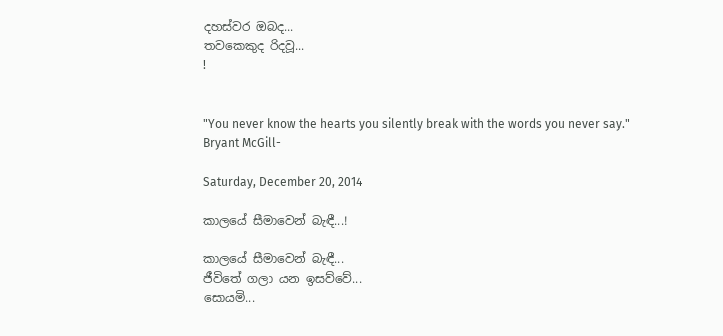දහස්වර ඔබද...
තවකෙකුද රිදවූ...
!


"You never know the hearts you silently break with the words you never say."
Bryant McGill-

Saturday, December 20, 2014

කාලයේ සීමාවෙන් බැඳී...!

කාලයේ සීමාවෙන් බැඳී...
ජීවිතේ ගලා යන ඉසව්වේ...
සොයමි...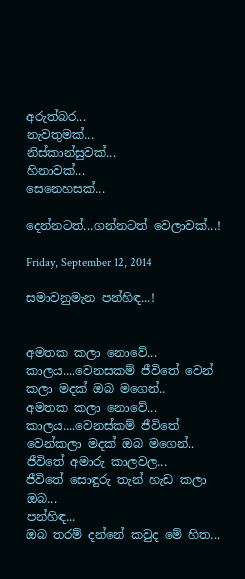අරුත්බර...
නැවතුමක්...
නිස්කාන්සුවක්...
හිනාවක්...
සෙනෙහසක්...

දෙන්නටත්...ගන්නටත් වෙලාවක්...!

Friday, September 12, 2014

සමාවනුමැන පන්හිඳ...!


අමතක කලා නොවේ...
කාලය....වෙනසකම් ජීවිතේ වෙන් කලා මදක් ඔබ මගෙන්..
අමතක කලා නොවේ...
කාලය....වෙනස්කම් ජීවිතේ වෙන්කලා මදක් ඔබ මගෙන්..
ජීවිතේ අමාරු කාලවල...
ජීවිතේ සොඳුරු තැන් හැඩ කලා ඔබ...
පන්හිඳ...
ඔබ තරම් දන්නේ කවුද මේ හිත...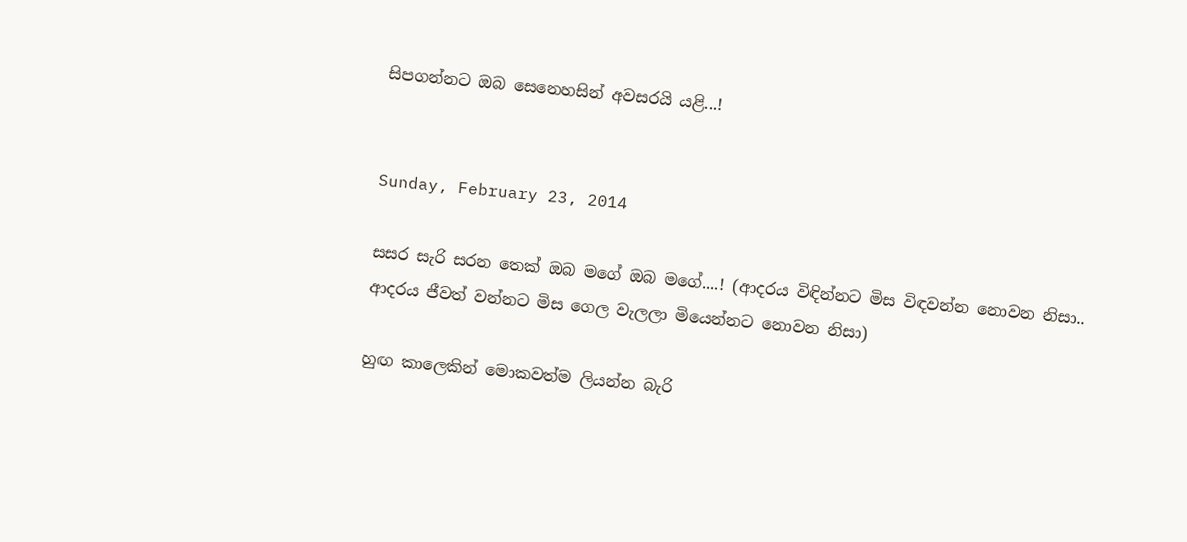සිපගන්නට ඔබ සෙනෙහසින් අවසරයි යළි...!


Sunday, February 23, 2014

සසර සැරි සරන තෙක් ඔබ මගේ ඔබ මගේ....! (ආදරය විඳින්නට මිස විඳවන්න නොවන නිසා.. ආදරය ජීවත් වන්නට මිස ගෙල වැලලා මියෙන්නට නොවන නිසා)

හුඟ කාලෙකින් මොකවත්ම ලියන්න බැරි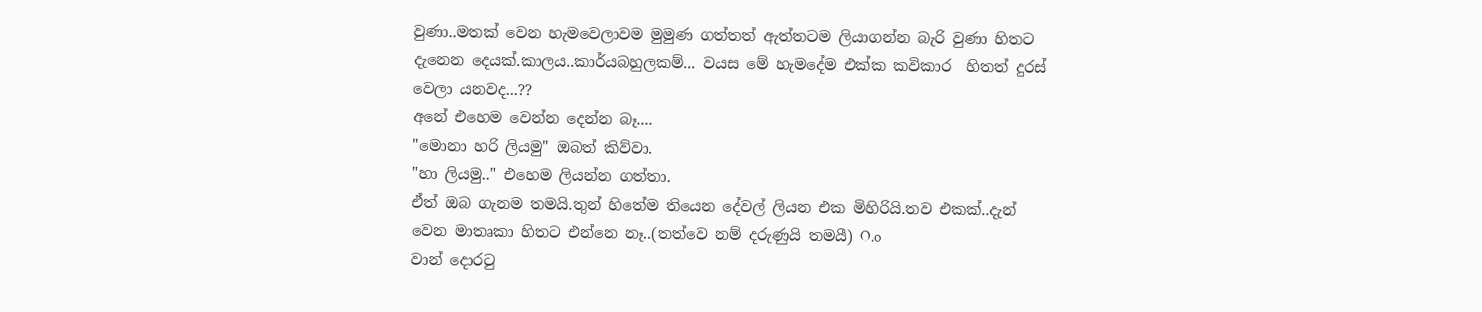වුණා..මතක් වෙන හැමවෙලාවම මුමුණ ගත්තත් ඇත්තටම ලියාගන්න බැරි වුණා හිතට දැනෙන දෙයක්.කාලය..කාර්යබහුලකම්... වයස මේ හැමදේම එක්ක කවිකාර  හිතත් දුරස් වෙලා යනවද...??
අනේ එහෙම වෙන්න දෙන්න බෑ....
"මොනා හරි ලියමු" ඔබත් කිව්වා.
"හා ලියමු.." එහෙම ලියන්න ගත්තා.
ඒත් ඔබ ගැනම තමයි.තුන් හිතේම තියෙන දේවල් ලියන එක මිහිරියි.තව එකක්..දැන් වෙන මාතෘකා හිතට එන්නෙ නෑ..(තත්වෙ නම් දරුණුයි තමයී) O.o
වාන් දොරටු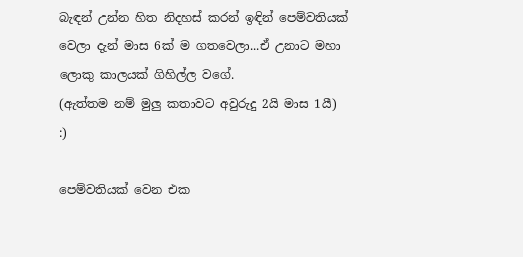බැඳන් උන්න හිත නිදහස් කරන් ඉඳින් පෙම්වතියක් වෙලා දැන් මාස 6ක් ම ගතවෙලා...ඒ උනාට මහා ලොකු කාලයක් ගිහිල්ල වගේ.
(ඇත්තම නම් මුලු කතාවට අවුරුදු 2යි මාස 1යී) :)

පෙම්වතියක් වෙන එක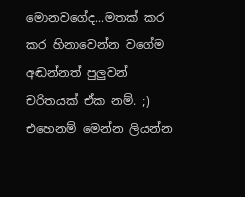මොනවගේද...මතක් කර කර හිනාවෙන්න වගේම අඬන්නත් පුලුවන් චරිතයක් ඒක නම්. ;)
එහෙනම් මෙන්න ලියන්න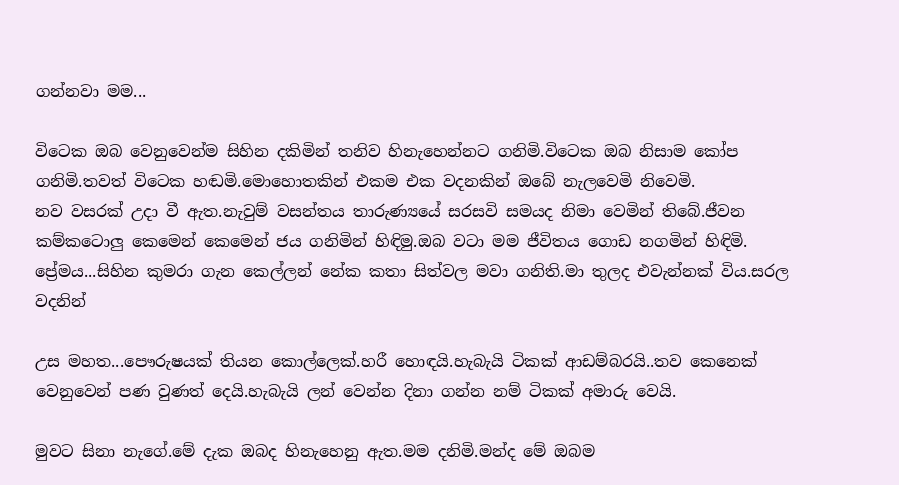ගන්නවා මම...

විටෙක ඔබ වෙනුවෙන්ම සිහින දකිමින් තනිව හිනැහෙන්නට ගනිමි.විටෙක ඔබ නිසාම කෝප ගනිමි.තවත් විටෙක හඬමි.මොහොතකින් එකම එක වදනකින් ඔබේ නැලවෙමි නිවෙමි.
නව වසරක් උදා වී ඇත.නැවුම් වසන්තය තාරුණ්‍යයේ සරසවි සමයද නිමා වෙමින් තිබේ.ජීවන කම්කටොලු කෙමෙන් කෙමෙන් ජය ගනිමින් හිඳිමු.ඔබ වටා මම ජීවිතය ගොඩ නගමින් හිඳිමි.
ප්‍රේමය...සිහින කුමරා ගැන කෙල්ලන් නේක කතා සිත්වල මවා ගනිති.මා තුලද එවැන්නක් විය.සරල වදනින්

උස මහත...පෞරුෂයක් තියන කොල්ලෙක්.හරී හොඳයි.හැබැයි ටිකක් ආඩම්බරයි..තව කෙනෙක් වෙනුවෙන් පණ වුණත් දෙයි.හැබැයි ලන් වෙන්න දිනා ගන්න නම් ටිකක් අමාරු වෙයි.

මුවට සිනා නැගේ.මේ දැක ඔබද හිනැහෙනු ඇත.මම දනිමි.මන්ද මේ ඔබම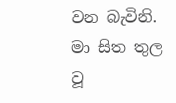වන බැවිනි.
මා සිත තුල වූ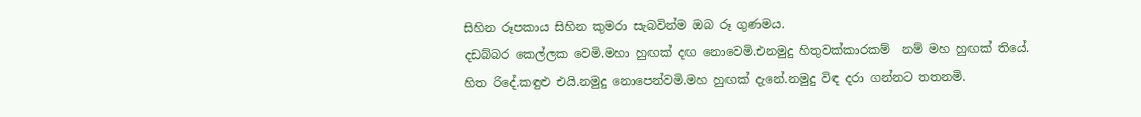සිහින රූපකාය සිහින කුමරා සැබවින්ම ඔබ රූ ගුණමය.
දඩබ්බර කෙල්ලක වෙමි.මහා හුඟක් දඟ නොවෙමි.එනමුදු හිතුවක්කාරකම්  නම් මහ හුඟක් තියේ.
හිත රිදේ.කඳුළු එයි.නමුදු නොපෙන්වමි.මහ හුඟක් දැනේ.නමුදු විඳ දරා ගන්නට තතනමි.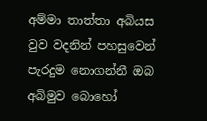අම්මා තාත්තා අබියස වුව වදනින් පහසුවෙන් පැරදුම නොගන්නී ඔබ අබිමුව බොහෝ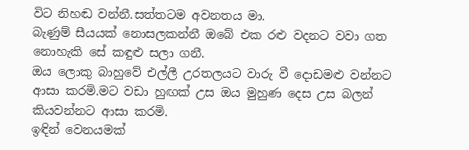විට නිහඬ වන්නී.සත්තටම අවනතය මා.
බැණුම් සීයයක් නොසලකන්නී ඔබේ එක රළු වදනට වවා ගත නොහැකි සේ කඳුළු සලා ගනී.
ඔය ලොකු බාහුවේ එල්ලී උරතලයට වාරු වී දොඩමළු වන්නට ආසා කරමි.මට වඩා හුඟක් උස ඔය මුහුණ දෙස උස බලන් කියවන්නට ආසා කරමි.
ඉඳින් වෙනයමක්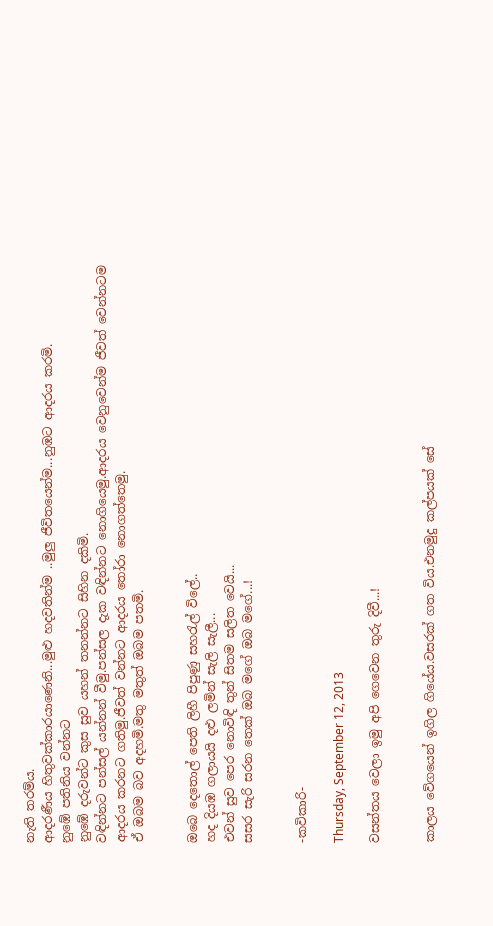නැති තරම්ය.
ආදරණීය හිතුවක්කාරයාණෙනි...මුළු හදවතින්ම ..මුලු ජීවිතයෙන්ම...නුඹට ආදරය කරමි.
නුඹේ පතිනිය වන්නට
නුඹේ දරුවන්ට කුස සුව යහන් තනන්නට සිහින දකිමි.
වඳින්නට පන්සල් යන්නන් වීමු.පන්සල දැක වඳින්නට නොගියෙමු.ආදරය වෙනුවෙන්ම ජීවත් වෙන්නටම ආදරය කරනට ගතිමු.ජීවත් වන්නට ආදරය තෝරා නොගත්තෙමු.
ඒ ඔබම බව අදහමි.මතු මතුත් ඔබම පතමි.


ඔබෙ දෙතොල් පෙති ලිහී පිපුණු සහරැල් විලේ..
හද දියඹ ගලායයි දළු ලමින් සැලි සැලී...
එවන් සුව පෙර නොවිඳි තුන් සිතම සලිත වෙයි...
සසර සැරි සරන තෙක් ඔබ මගේ ඔබ මගේ...!


-කවිකාරි-

Thursday, September 12, 2013

වසන්තය වෙලා ඉමු අපි ගෙවෙන තුරු දිවී...!


කාලය වේගයෙන් ඉගිල ගියේය.වසරක් ගත විය.එනමුදු කල්පයක් සේ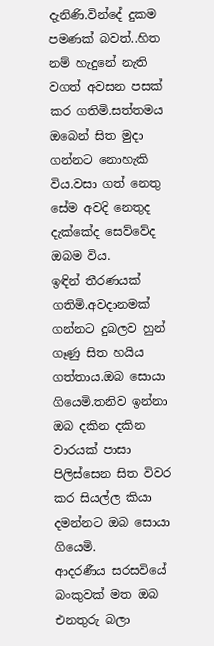දැනිණි.වින්දේ දුකම පමණක් බවත්..හිත නම් හැදුනේ නැති වගත් අවසන පසක් කර ගතිමි.සත්තමය ඔබෙන් සිත මුදා ගන්නට නොහැකි විය.වසා ගත් නෙතු සේම අවදි නෙතුද දැක්කේද සෙව්වේද ඔබම විය.
ඉඳින් තීරණයක් ගතිමි.අවදානමක් ගන්නට දුබලව හුන් ගෑණු සිත හයිය ගත්තාය.ඔබ සොයා ගියෙමි.තනිව ඉන්නා ඔබ දකින දකින වාරයක් පාසා පිලිස්සෙන සිත විවර කර සියල්ල කියා දමන්නට ඔබ සොයා ගියෙමි.
ආදරණීය සරසවියේ බංකුවක් මත ඔබ එනතුරු බලා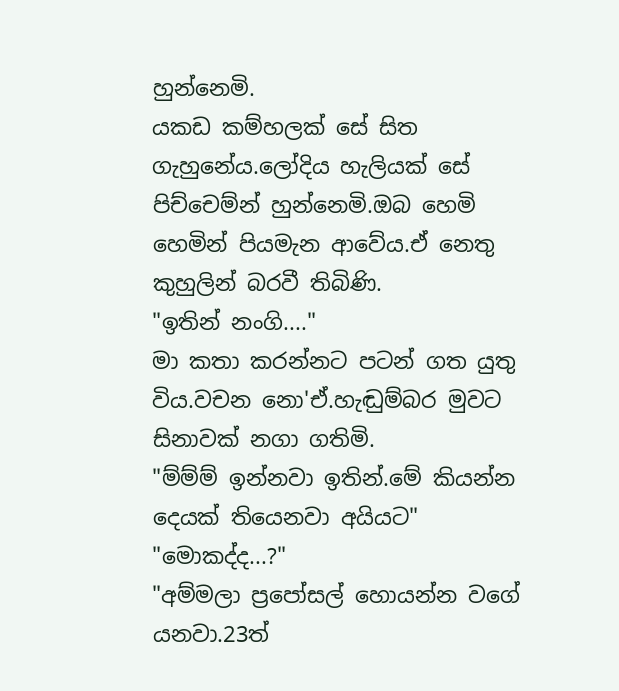හුන්නෙමි.
යකඩ කම්හලක් සේ සිත ගැහුනේය.ලෝදිය හැලියක් සේ පිච්චෙම්න් හුන්නෙමි.ඔබ හෙමි හෙමින් පියමැන ආවේය.ඒ නෙතු කුහුලින් බරවී තිබිණි.
"ඉතින් නංගි...."
මා කතා කරන්නට පටන් ගත යුතු විය.වචන නො'ඒ.හැඬුම්බර මුවට සිනාවක් නගා ගතිමි.
"ම්ම්ම් ඉන්නවා ඉතින්.මේ කියන්න දෙයක් තියෙනවා අයියට"
"මොකද්ද...?"
"අම්මලා ප්‍රපෝසල් හොයන්න වගේ යනවා.23ත්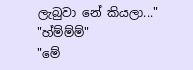ලැබුවා නේ කියලා..."
"හ්ම්ම්ම්"
"මේ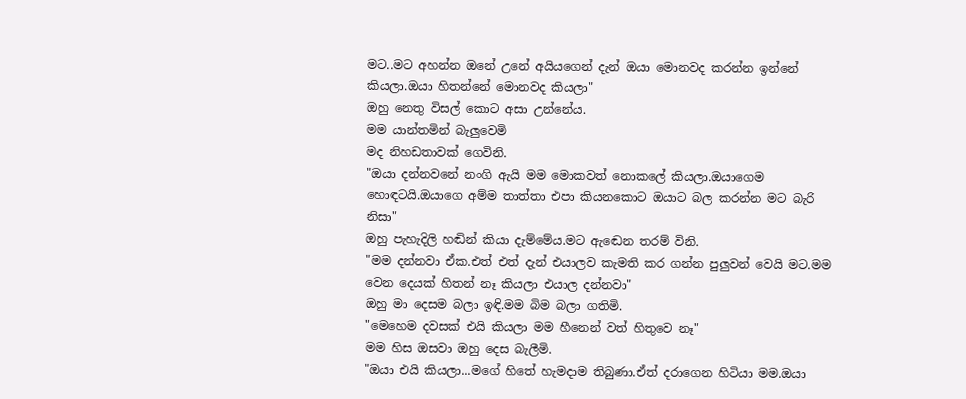මට..මට අහන්න ඔනේ උනේ අයියගෙන් දැන් ඔයා මොනවද කරන්න ඉන්නේ කියලා.ඔයා හිතන්නේ මොනවද කියලා"
ඔහු නෙතු විසල් කොට අසා උන්නේය.
මම යාන්තමින් බැලුවෙමි
මද නිහඩතාවක් ගෙවිනි.
"ඔයා දන්නවනේ නංගි ඇයි මම මොකවත් නොකලේ කියලා.ඔයාගෙම හොඳටයි.ඔයාගෙ අම්ම තාත්තා එපා කියනකොට ඔයාට බල කරන්න මට බැරි නිසා"
ඔහු පැහැදිලි හඬින් කියා දැම්මේය.මට ඇඬෙන තරම් විනි.
"මම දන්නවා ඒක.එත් එත් දැන් එයාලව කැමති කර ගන්න පුලුවන් වෙයි මට.මම වෙන දෙයක් හිතන් නෑ කියලා එයාල දන්නවා"
ඔහු මා දෙසම බලා ඉඳි.මම බිම බලා ගතිමි.
"මෙහෙම දවසක් එයි කියලා මම හීනෙන් වත් හිතුවෙ නෑ"
මම හිස ඔසවා ඔහු දෙස බැලීමි.
"ඔයා එයි කියලා...මගේ හිතේ හැමදාම තිබුණා.ඒත් දරාගෙන හිටියා මම.ඔයා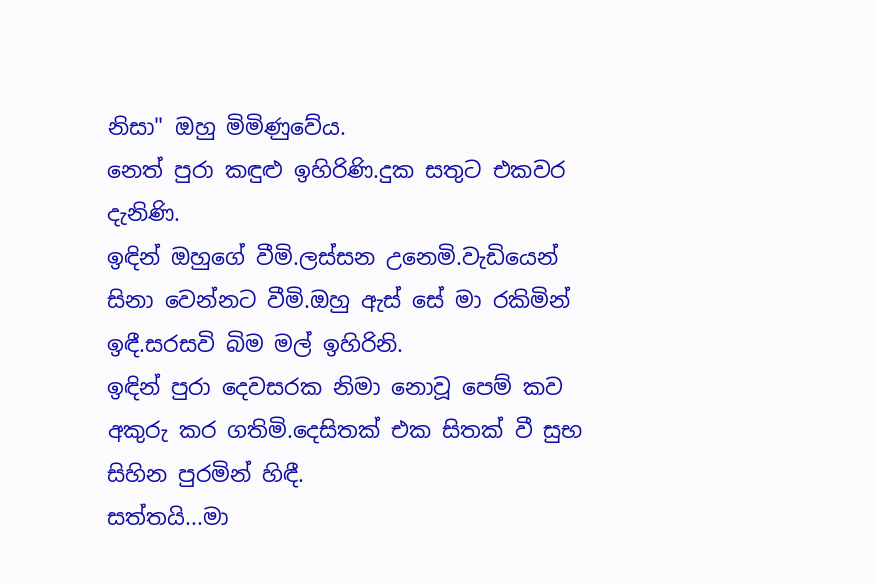නිසා" ඔහු මිමිණුවේය.
නෙත් පුරා කඳුළු ඉහිරිණි.දුක සතුට එකවර දැනිණි.
ඉඳින් ඔහුගේ වීමි.ලස්සන උනෙමි.වැඩියෙන් සිනා වෙන්නට වීමි.ඔහු ඇස් සේ මා රකිමින් ඉඳී.සරසවි බිම මල් ඉහිරිනි.
ඉඳින් පුරා දෙවසරක නිමා නොවූ පෙම් කව අකුරු කර ගතිමි.දෙසිතක් එක සිතක් වී සුභ සිහින පුරමින් හිඳී.
සත්තයි...මා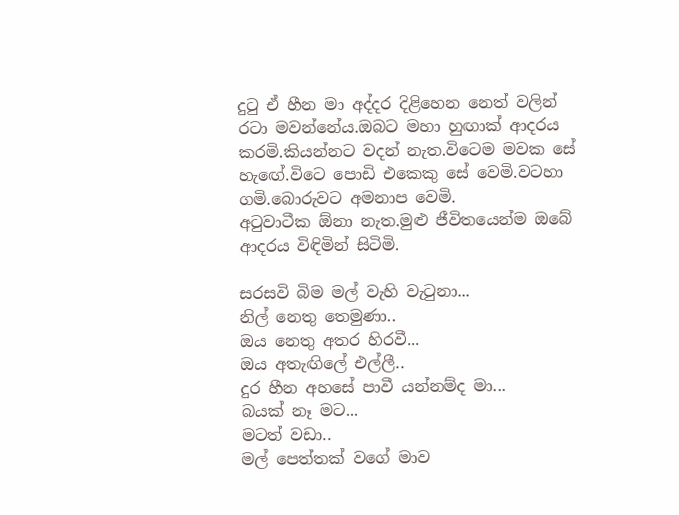දුටු ඒ හීන මා අද්දර දිළිහෙන නෙත් වලින් රටා මවන්නේය.ඔබට මහා හුඟාක් ආදරය කරමි.කියන්නට වදන් නැත.විටෙම මවක සේ හැඟේ.විටෙ පොඩි එකෙකු සේ වෙමි.වටහා ගමි.බොරුවට අමනාප වෙමි.
අටුවාටීක ඕනා නැත.මුළු ජීවිතයෙන්ම ඔබේ ආදරය විඳිමින් සිටිමි.

සරසවි බිම මල් වැහි වැටුනා...
නිල් නෙතු තෙමුණා..
ඔය නෙතු අතර හිරවී...
ඔය අතැඟිලේ එල්ලී..
දුර හීන අහසේ පාවී යන්නම්ද මා...
බයක් නෑ මට...
මටත් වඩා..
මල් පෙත්තක් වගේ මාව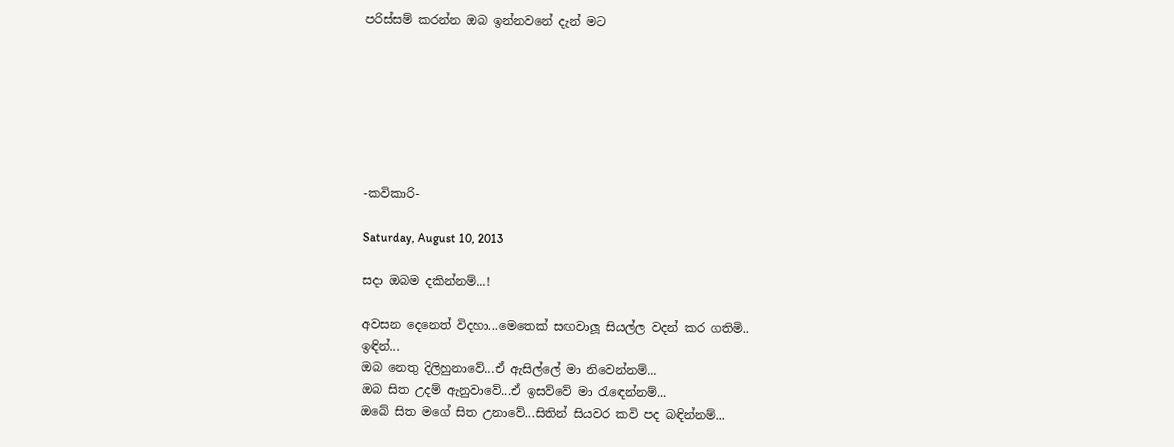පරිස්සම් කරන්න ඔබ ඉන්නවනේ දැන් මට







-කවිකාරි-

Saturday, August 10, 2013

සදා ඔබම දකින්නම්...!

අවසන දෙනෙත් විදහා...මෙතෙක් සඟවාලූ සියල්ල වදන් කර ගතිමි..
ඉඳින්...
ඔබ නෙතු දිලිහුනාවේ...ඒ ඇසිල්ලේ මා නිවෙන්නම්...
ඔබ සිත උදම් ඇනුවාවේ...ඒ ඉසව්වේ මා රැඳෙන්නම්...
ඔබේ සිත මගේ සිත උනාවේ...සිතින් සියවර කවි පද බඳින්නම්...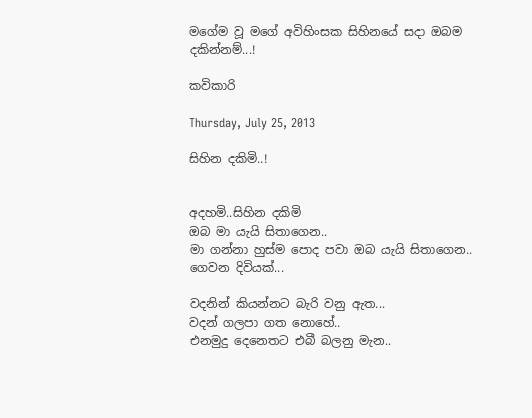මගේම වූ මගේ අවිහිංසක සිහිනයේ සදා ඔබම දකින්නම්...!

කවිකාරි

Thursday, July 25, 2013

සිහින දකිමි..!


අදහමි..සිහින දකිමි
ඔබ මා යැයි සිතාගෙන..
මා ගන්නා හුස්ම පොද පවා ඔබ යැයි සිතාගෙන..
ගෙවන දිවියක්...

වදනින් කියන්නට බැරි වනු ඇත...
වදන් ගලපා ගත නොහේ..
එනමුදු දෙනෙතට එබී බලනු මැන..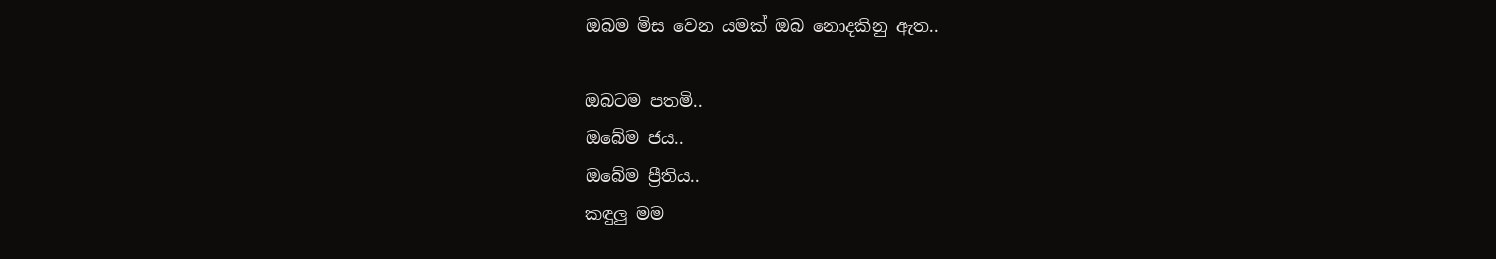ඔබම මිස වෙන යමක් ඔබ නොදකිනු ඇත..

ඔබටම පතමි..
ඔබේම ජය..
ඔබේම ප්‍රීතිය..
කඳුලු මම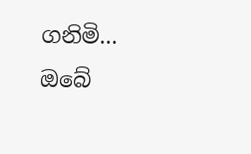ගනිමි...
ඔබේ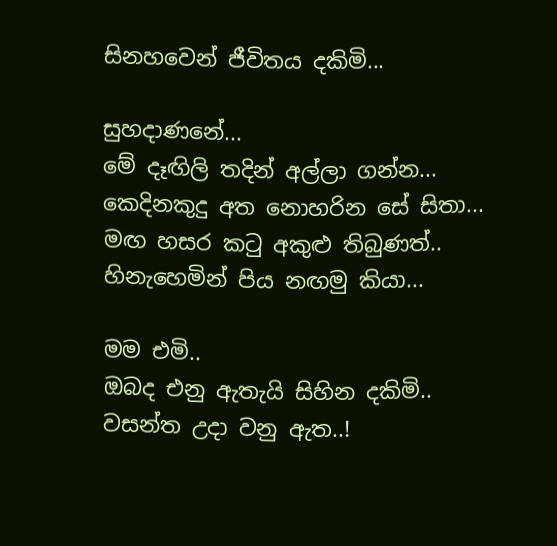සිනහවෙන් ජීවිතය දකිමි...

සුහදාණනේ...
මේ දෑඟිලි තදින් අල්ලා ගන්න...
කෙදිනකුදු අත නොහරින සේ සිතා...
මඟ හසර කටු අකුළු තිබුණත්..
හිනැහෙමින් පිය නඟමු කියා...

මම එමි..
ඔබද එනු ඇතැයි සිහින දකිමි..
වසන්ත උදා වනු ඇත..!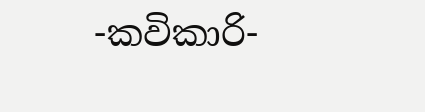-කවිකාරි-